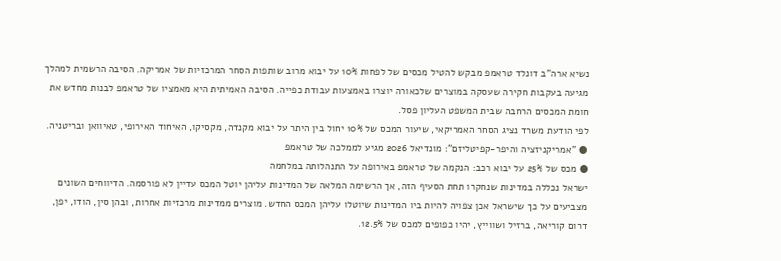נשיא ארה"ב דונלד טראמפ מבקש להטיל מכסים של לפחות 10% על יבוא מרוב שותפות הסחר המרכזיות של אמריקה. הסיבה הרשמית למהלך מגיעה בעקבות חקירה שעסקה במוצרים שלכאורה יוצרו באמצעות עבודת כפייה. הסיבה האמיתית היא מאמציו של טראמפ לבנות מחדש את חומת המכסים הרחבה שבית המשפט העליון פסל.
לפי הודעת משרד נציג הסחר האמריקאי, שיעור המכס של 10% יחול בין היתר על יבוא מקנדה, מקסיקו, האיחוד האירופי, טאיוואן ובריטניה.
● "אמריקניזציה והיפר-קפיטליזם": מונדיאל 2026 מגיע לממלכה של טראמפ
● מכס של 25% על יבוא רכב: הנקמה של טראמפ באירופה על התנהלותה במלחמה
ישראל נכללה במדינות שנחקרו תחת הסעיף הזה, אך הרשימה המלאה של המדינות עליהן יוטל המכס עדיין לא פורסמה. הדיווחים השונים מצביעים על כך שישראל אכן צפויה להיות ביו המדינות שיוטלו עליהן המכס החדש. מוצרים ממדינות מרכזיות אחרות, ובהן סין, הודו, יפן, דרום קוריאה, ברזיל ושווייץ, יהיו כפופים למכס של 12.5%.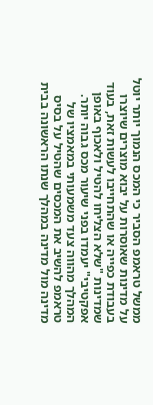ממשל טראמפ הסביר כי המכס הנמוך יותר יוטל על מדינות שאוסרות על יבוא מוצרים שיוצרו בעבודת כפייה או שהתחייבו לעשות זאת, בעוד שמדינות "שלא הצליחו להטיל ולאכוף באופן אפקטיבי" יעמדו בפני שיעור מכס גבוה יותר.
המהלך מהווה צעד משמעותי במאמציו של טראמפ להשיב את המכסים שהטיל על בסיס מדינה מול מדינה במהלך שנתו הראשונה בבית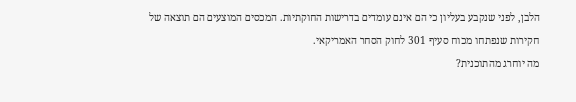הלבן, לפני שנקבע בעליון כי הם אינם עומדים בדרישות החוקתיות. המכסים המוצעים הם תוצאה של חקירות שנפתחו מכוח סעיף 301 לחוק הסחר האמריקאי.
מה יוחרג מהתוכנית?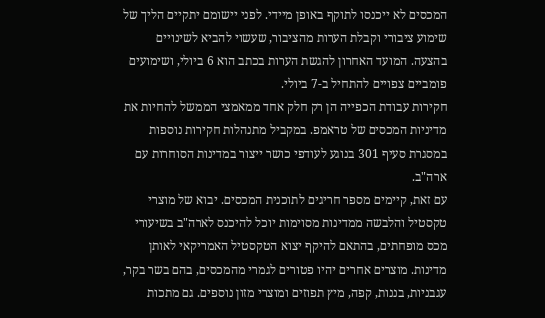המכסים לא ייכנסו לתוקף באופן מיידי. לפני יישומם יתקיים הליך של שימוע ציבורי וקבלת הערות מהציבור, שעשוי להביא לשינויים בהצעה. המועד האחרון להגשת הערות בכתב הוא 6 ביולי, ושימועים פומביים צפויים להתחיל ב-7 ביולי.
חקירות עבודת הכפייה הן רק חלק אחד ממאמצי הממשל להחיות את מדיניות המכסים של טראמפ. במקביל מתנהלות חקירות נוספות במסגרת סעיף 301 בנוגע לעודפי כושר ייצור במדינות הסוחרות עם ארה"ב.
עם זאת, קיימים מספר חריגים לתוכנית המכסים. יבוא של מוצרי טקסטיל והלבשה ממדינות מסוימות יוכל להיכנס לארה"ב בשיעורי מכס מופחתים, בהתאם להיקף יצוא הטקסטיל האמריקאי לאותן מדינות. מוצרים אחרים יהיו פטורים לגמרי מהמכסים, בהם בשר בקר, עגבניות, בננות, קפה, מיץ תפוזים ומוצרי מזון נוספים. גם מתכות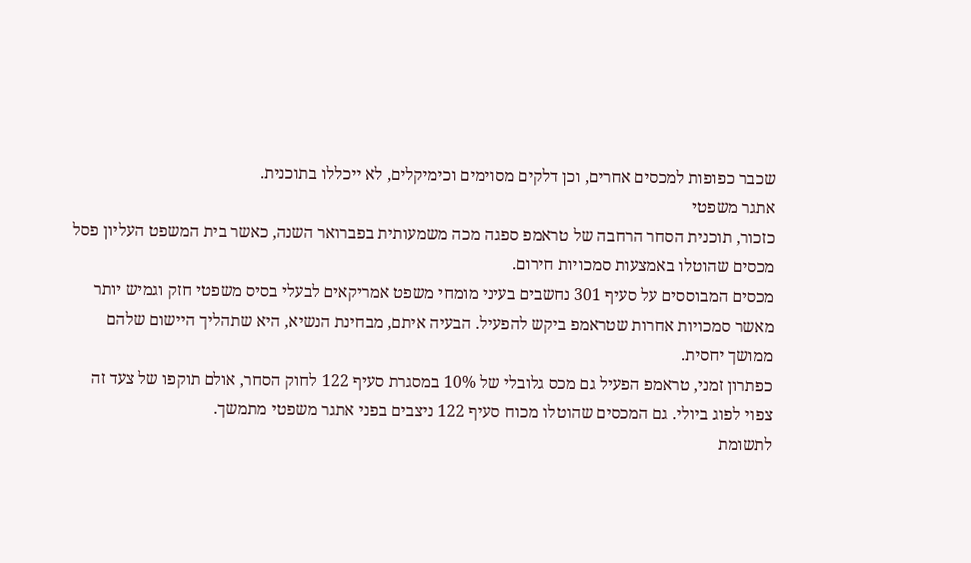שכבר כפופות למכסים אחרים, וכן דלקים מסוימים וכימיקלים, לא ייכללו בתוכנית.
אתגר משפטי
כזכור, תוכנית הסחר הרחבה של טראמפ ספגה מכה משמעותית בפברואר השנה, כאשר בית המשפט העליון פסל מכסים שהוטלו באמצעות סמכויות חירום.
מכסים המבוססים על סעיף 301 נחשבים בעיני מומחי משפט אמריקאים לבעלי בסיס משפטי חזק וגמיש יותר מאשר סמכויות אחרות שטראמפ ביקש להפעיל. הבעיה איתם, מבחינת הנשיא, היא שתהליך היישום שלהם ממושך יחסית.
כפתרון זמני, טראמפ הפעיל גם מכס גלובלי של 10% במסגרת סעיף 122 לחוק הסחר, אולם תוקפו של צעד זה צפוי לפוג ביולי. גם המכסים שהוטלו מכוח סעיף 122 ניצבים בפני אתגר משפטי מתמשך.
לתשומת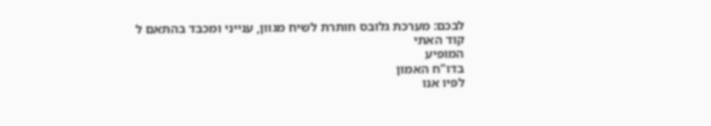לבכם: מערכת גלובס חותרת לשיח מגוון, ענייני ומכבד בהתאם ל
קוד האתי
המופיע
בדו"ח האמון
לפיו אנו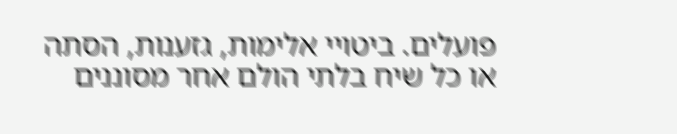פועלים. ביטויי אלימות, גזענות, הסתה או כל שיח בלתי הולם אחר מסוננים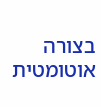בצורה
אוטומטית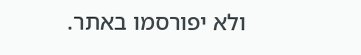ולא יפורסמו באתר.